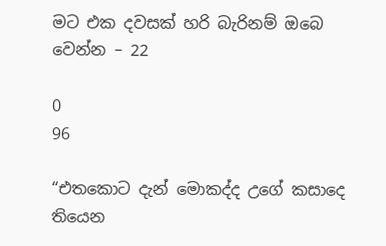මට එක දවසක් හරි බැරිනම් ඔබෙ වෙන්න – 22

0
96

“එතකොට දැන් මොකද්ද උගේ කසාදෙ තියෙන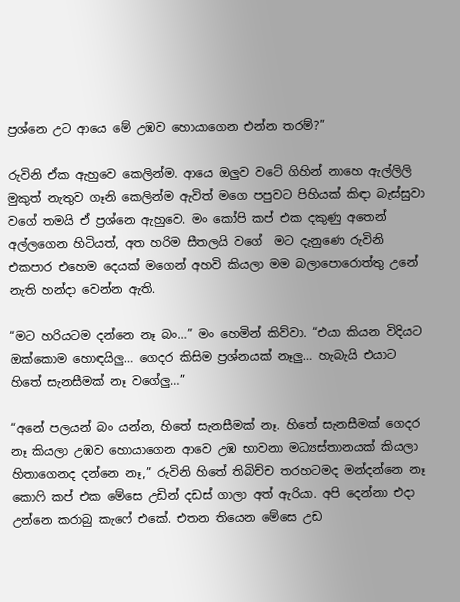ප්‍රශ්නෙ උට ආයෙ මේ උඹව හොයාගෙන එන්න තරම්?”

රුවිනි ඒක ඇහුවෙ කෙලින්ම. ආයෙ ඔලුව වටේ ගිහින් නාහෙ ඇල්ලිලි මුකුත් නැතුව ගෑනි කෙලින්ම ඇවිත් මගෙ පපුවට පිහියක් කිඳා බැස්සුවා වගේ තමයි ඒ ප්‍රශ්නෙ ඇහුවෙ. මං කෝපි කප් එක දකුණු අතෙන් අල්ලගෙන හිටියත්, අත හරිම සීතලයි වගේ  මට දැනුණෙ රුවිනි එකපාර එහෙම දෙයක් මගෙන් අහවි කියලා මම බලාපොරොත්තු උනේ නැති හන්දා වෙන්න ඇති.

“මට හරියටම දන්නෙ නෑ බං…” මං හෙමින් කිව්වා. “එයා කියන විදියට ඔක්කොම හොඳයිලු… ගෙදර කිසිම ප්‍රශ්නයක් නෑලු… හැබැයි එයාට හිතේ සැනසීමක් නෑ වගේලු…”

“අනේ පලයන් බං යන්න, හිතේ සැනසීමක් නෑ. හිතේ සැනසීමක් ගෙදර නෑ කියලා උඹව හොයාගෙන ආවෙ උඹ භාවනා මධ්‍යස්තානයක් කියලා හිතාගෙනද දන්නෙ නෑ,” රුවිනි හිතේ තිබිච්ච තරහටමද මන්දන්නෙ නෑ කොෆි කප් එක මේසෙ උඩින් දඩස් ගාලා අත් ඇරියා. අපි දෙන්නා එදා උන්නෙ කරාබු කැෆේ එකේ. එතන තියෙන මේසෙ උඩ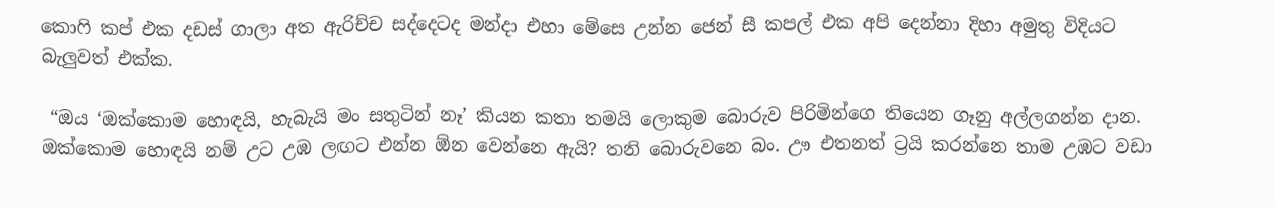කොෆි කප් එක දඩස් ගාලා අත ඇරිච්ච සද්දෙටද මන්දා එහා මේසෙ උන්න ජෙන් සී කපල් එක අපි දෙන්නා දිහා අමුතු විදියට බැලුවත් එක්ක.

 “ඔය ‘ඔක්කොම හොඳයි, හැබැයි මං සතුටින් නෑ’ කියන කතා තමයි ලොකුම බොරුව පිරිමින්ගෙ තියෙන ගෑනු අල්ලගන්න දාන. ඔක්කොම හොඳයි නම් උට උඹ ලඟට එන්න ඕන වෙන්නෙ ඇයි? තනි බොරුවනෙ බං. ඌ එතනත් ට්‍රයි කරන්නෙ තාම උඹට වඩා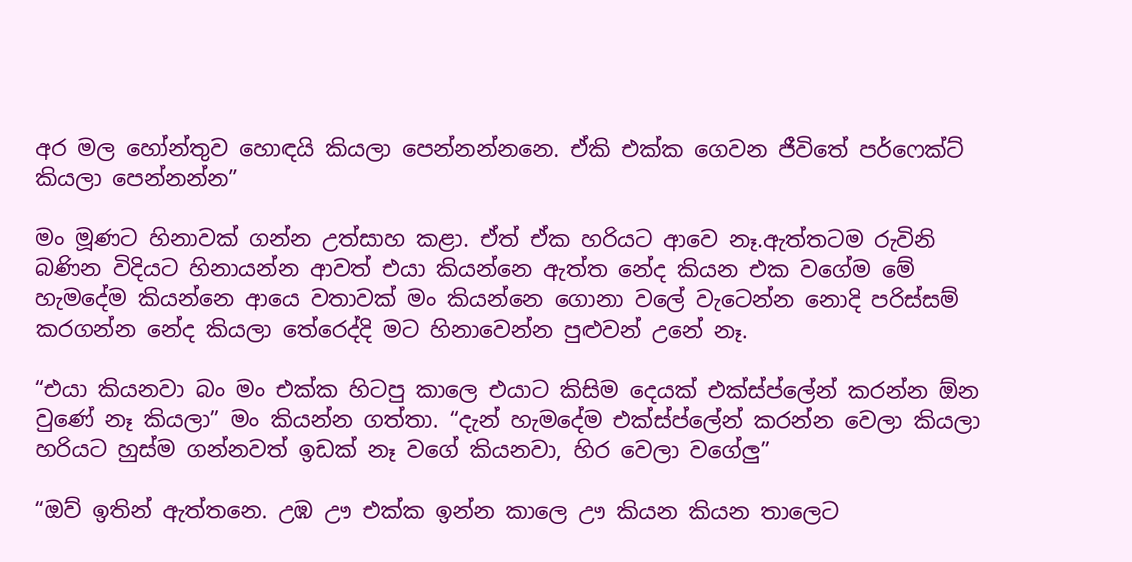අර මල හෝන්තුව හොඳයි කියලා පෙන්නන්නනෙ. ඒකි එක්ක ගෙවන ජීවිතේ පර්ෆෙක්ට් කියලා පෙන්නන්න”

මං මූණට හිනාවක් ගන්න උත්සාහ කළා. ඒත් ඒක හරියට ආවෙ නෑ.ඇත්තටම රුවිනි බණින විදියට හිනායන්න ආවත් එයා කියන්නෙ ඇත්ත නේද කියන එක වගේම මේ හැමදේම කියන්නෙ ආයෙ වතාවක් මං කියන්නෙ ගොනා වලේ වැටෙන්න නොදි පරිස්සම් කරගන්න නේද කියලා තේරෙද්දි මට හිනාවෙන්න පුළුවන් උනේ නෑ.

“එයා කියනවා බං මං එක්ක හිටපු කාලෙ එයාට කිසිම දෙයක් එක්ස්ප්ලේන් කරන්න ඕන වුණේ නෑ කියලා” මං කියන්න ගත්තා. “දැන් හැමදේම එක්ස්ප්ලේන් කරන්න වෙලා කියලා හරියට හුස්ම ගන්නවත් ඉඩක් නෑ වගේ කියනවා, හිර වෙලා වගේලු”

“ඔව් ඉතින් ඇත්තනෙ. උඹ ඌ එක්ක ඉන්න කාලෙ ඌ කියන කියන තාලෙට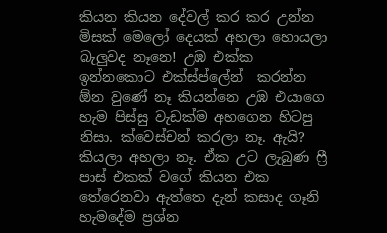කියන කියන දේවල් කර කර උන්න මිසක් මෙලෝ දෙයක් අහලා හොයලා බැලුවද නෑනෙ! උඹ එක්ක ඉන්නකොට එක්ස්ප්ලේන්  කරන්න ඕන වුණේ නෑ කියන්නෙ උඹ එයාගෙ හැම පිස්සු වැඩක්ම අහගෙන හිටපු නිසා. ක්වෙස්චන් කරලා නෑ. ඇයි? කියලා අහලා නෑ. ඒක උට ලැබුණ ෆ්‍රී පාස් එකක් වගේ කියන එක තේරෙනවා ඇත්තෙ දැන් කසාද ගෑනි හැමදේම ප්‍රශ්න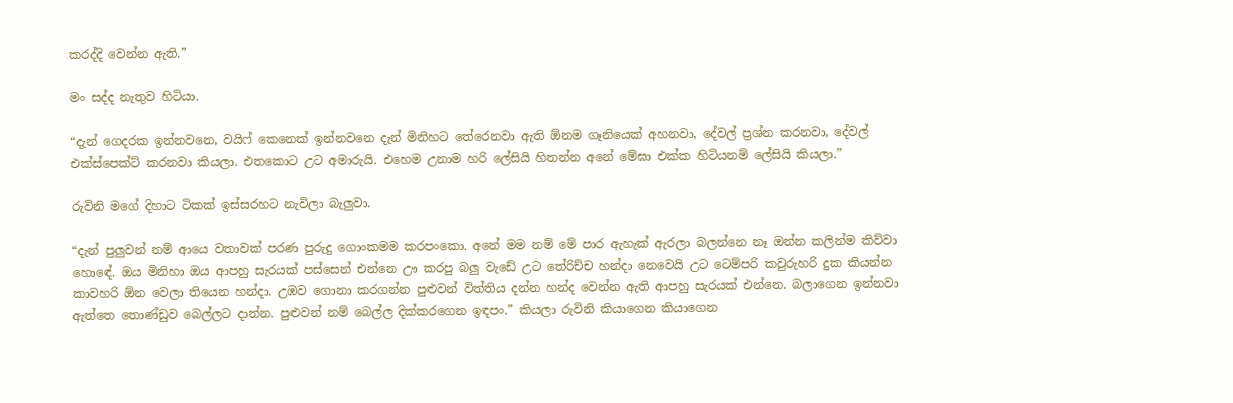කරද්දි වෙන්න ඇති.”

මං සද්ද නැතුව හිටියා.

“දැන් ගෙදරක ඉන්නවනෙ, වයිෆ් කෙනෙක් ඉන්නවනෙ දැන් මිනිහට තේරෙනවා ඇති ඕනම ගෑනියෙක් අහනවා, දේවල් ප්‍රශ්න කරනවා, දේවල් එක්ස්පෙක්ට් කරනවා කියලා. එතකොට උට අමාරුයි. එහෙම උනාම හරි ලේසියි හිතන්න අනේ මේඝා එක්ක හිටියනම් ලේසියි කියලා.”

රුවිනි මගේ දිහාට ටිකක් ඉස්සරහට නැවිලා බැලුවා.

“දැන් පුලුවන් නම් ආයෙ වතාවක් පරණ පුරුදු ගොංකමම කරපංකො. අනේ මම නම් මේ පාර ඇහැක් ඇරලා බලන්නෙ නෑ ඔන්න කලින්ම කිව්වා හොඳේ. ඔය මිනිහා ඔය ආපහු සැරයක් පස්සෙන් එන්නෙ ඌ කරපු බලු වැඩේ උට තේරිච්ච හන්දා නෙවෙයි උට ටෙම්පරි කවුරුහරි දුක කියන්න කාවහරි ඕන වෙලා තියෙන හන්දා. උඹව ගොනා කරගන්න පුළුවන් විත්තිය දන්න හන්ද වෙන්න ඇති ආපහු සැරයක් එන්නෙ. බලාගෙන ඉන්නවා ඇත්තෙ තොණ්ඩුව බෙල්ලට දාන්න. පුළුවන් නම් බෙල්ල දික්කරගෙන ඉඳපං.” කියලා රුවිනි කියාගෙන කියාගෙන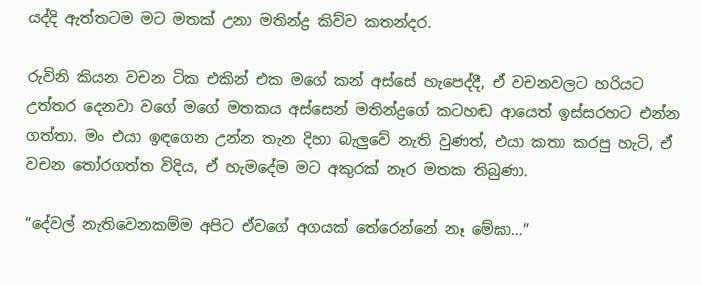යද්දි ඇත්තටම මට මතක් උනා මතින්ද්‍ර කිව්ව කතන්දර.

රුවිනි කියන වචන ටික එකින් එක මගේ කන් අස්සේ හැපෙද්දී, ඒ වචනවලට හරියට උත්තර දෙනවා වගේ මගේ මතකය අස්සෙන් මතින්ද්‍රගේ කටහඬ ආයෙත් ඉස්සරහට එන්න ගත්තා. මං එයා ඉඳගෙන උන්න තැන දිහා බැලුවේ නැති වුණත්, එයා කතා කරපු හැටි, ඒ වචන තෝරගත්ත විදිය, ඒ හැමදේම මට අකුරක් නෑර මතක තිබුණා.

“දේවල් නැතිවෙනකම්ම අපිට ඒවගේ අගයක් තේරෙන්නේ නෑ මේඝා…”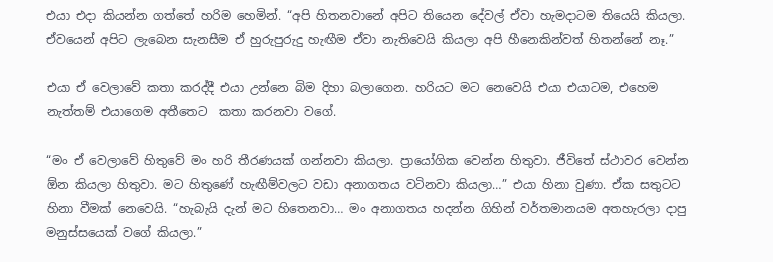එයා එදා කියන්න ගත්තේ හරිම හෙමින්. “අපි හිතනවානේ අපිට තියෙන දේවල් ඒවා හැමදාටම තියෙයි කියලා. ඒවයෙන් අපිට ලැබෙන සැනසීම ඒ හුරුපුරුදු හැඟීම ඒවා නැතිවෙයි කියලා අපි හීනෙකින්වත් හිතන්නේ නෑ.”

එයා ඒ වෙලාවේ කතා කරද්දී එයා උන්නෙ බිම දිහා බලාගෙන. හරියට මට නෙවෙයි එයා එයාටම, එහෙම නැත්තම් එයාගෙම අතීතෙට  කතා කරනවා වගේ.

“මං ඒ වෙලාවේ හිතුවේ මං හරි තීරණයක් ගන්නවා කියලා. ප්‍රායෝගික වෙන්න හිතුවා. ජීවිතේ ස්ථාවර වෙන්න ඕන කියලා හිතුවා. මට හිතුණේ හැඟීම්වලට වඩා අනාගතය වටිනවා කියලා…” එයා හිනා වුණා. ඒක සතුටට හිනා වීමක් නෙවෙයි. “හැබැයි දැන් මට හිතෙනවා… මං අනාගතය හදන්න ගිහින් වර්තමානයම අතහැරලා දාපු මනුස්සයෙක් වගේ කියලා.”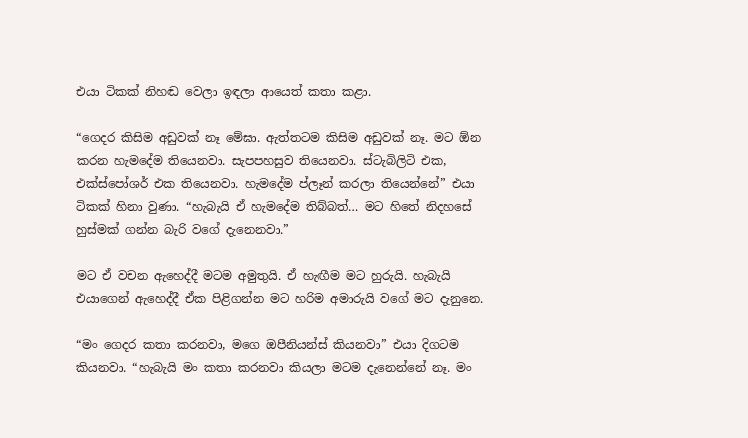එයා ටිකක් නිහඬ වෙලා ඉඳලා ආයෙත් කතා කළා.

“ගෙදර කිසිම අඩුවක් නෑ මේඝා. ඇත්තටම කිසිම අඩුවක් නෑ. මට ඕන කරන හැමදේම තියෙනවා. සැපපහසුව තියෙනවා. ස්ටැබිලිටි එක, එක්ස්පෝශර් එක තියෙනවා. හැමදේම ප්ලෑන් කරලා තියෙන්නේ” එයා ටිකක් හිනා වුණා. “හැබැයි ඒ හැමදේම තිබ්බත්… මට හිතේ නිදහසේ හුස්මක් ගන්න බැරි වගේ දැනෙනවා.”

මට ඒ වචන ඇහෙද්දී මටම අමුතුයි. ඒ හැඟීම මට හුරුයි. හැබැයි එයාගෙන් ඇහෙද්දී ඒක පිළිගන්න මට හරිම අමාරුයි වගේ මට දැනුනෙ.

“මං ගෙදර කතා කරනවා, මගෙ ඔපීනියන්ස් කියනවා” එයා දිගටම කියනවා. “හැබැයි මං කතා කරනවා කියලා මටම දැනෙන්නේ නෑ. මං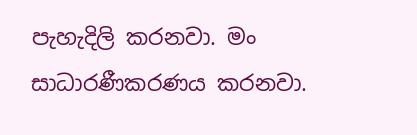පැහැදිලි කරනවා. මං සාධාරණීකරණය කරනවා.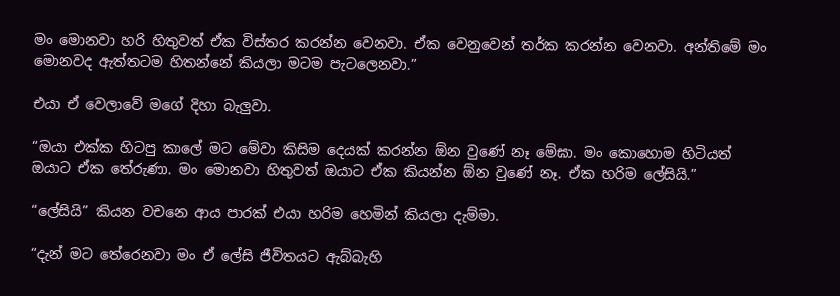මං මොනවා හරි හිතුවත් ඒක විස්තර කරන්න වෙනවා. ඒක වෙනුවෙන් තර්ක කරන්න වෙනවා. අන්තිමේ මං මොනවද ඇත්තටම හිතන්නේ කියලා මටම පැටලෙනවා.”

එයා ඒ වෙලාවේ මගේ දිහා බැලුවා.

“ඔයා එක්ක හිටපු කාලේ මට මේවා කිසිම දෙයක් කරන්න ඕන වුණේ නෑ මේඝා. මං කොහොම හිටියත් ඔයාට ඒක තේරුණා. මං මොනවා හිතුවත් ඔයාට ඒක කියන්න ඕන වුණේ නෑ. ඒක හරිම ලේසියි.”

“ලේසියි” කියන වචනෙ ආය පාරක් එයා හරිම හෙමින් කියලා දැම්මා.

“දැන් මට තේරෙනවා මං ඒ ලේසි ජීවිතයට ඇබ්බැහි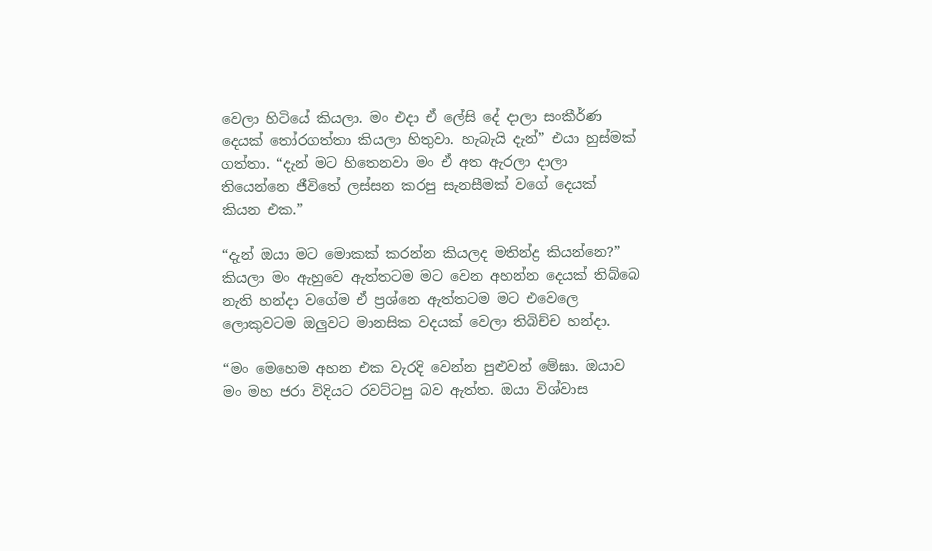වෙලා හිටියේ කියලා. මං එදා ඒ ලේසි දේ දාලා සංකීර්ණ දෙයක් තෝරගත්තා කියලා හිතුවා. හැබැයි දැන්” එයා හුස්මක් ගත්තා. “දැන් මට හිතෙනවා මං ඒ අත ඇරලා දාලා තියෙන්නෙ ජීවිතේ ලස්සන කරපු සැනසීමක් වගේ දෙයක් කියන එක.”

“දැන් ඔයා මට මොකක් කරන්න කියලද මතින්ද්‍ර කියන්නෙ?” කියලා මං ඇහුවෙ ඇත්තටම මට වෙන අහන්න දෙයක් තිබ්බෙ නැති හන්දා වගේම ඒ ප්‍රශ්නෙ ඇත්තටම මට එවෙලෙ ලොකුවටම ඔලුවට මානසික වදයක් වෙලා තිබිච්ච හන්දා.

“මං මෙහෙම අහන එක වැරදි වෙන්න පුළුවන් මේඝා. ඔයාව මං මහ ජරා විදියට රවට්ටපු බව ඇත්ත. ඔයා විශ්වාස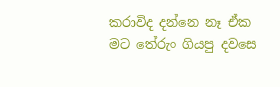කරාවිද දන්නෙ නෑ ඒක මට තේරුං ගියපු දවසෙ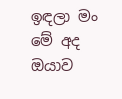ඉඳලා මං මේ අද ඔයාව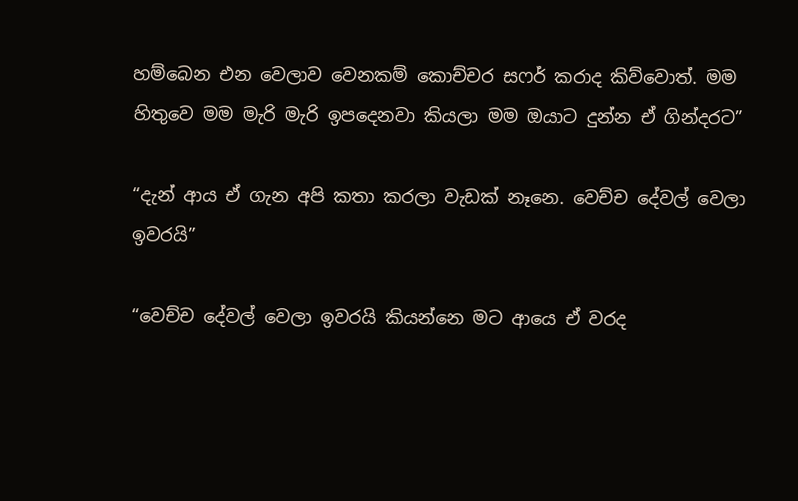හම්බෙන එන වෙලාව වෙනකම් කොච්චර සෆර් කරාද කිව්වොත්. මම හිතුවෙ මම මැරි මැරි ඉපදෙනවා කියලා මම ඔයාට දුන්න ඒ ගින්දරට”

“දැන් ආය ඒ ගැන අපි කතා කරලා වැඩක් නෑනෙ. වෙච්ච දේවල් වෙලා ඉවරයි”

“වෙච්ච දේවල් වෙලා ඉවරයි කියන්නෙ මට ආයෙ ඒ වරද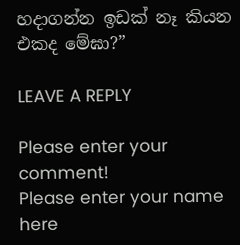හදාගන්න ඉඩක් නෑ කියන එකද මේඝා?”

LEAVE A REPLY

Please enter your comment!
Please enter your name here